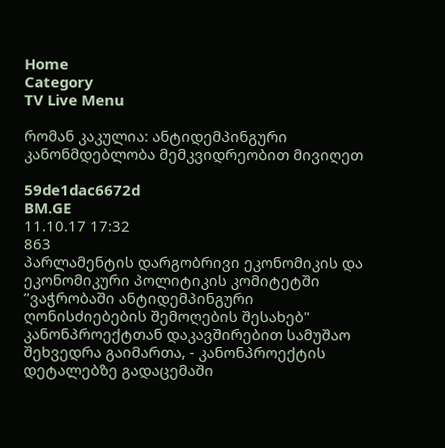Home
Category
TV Live Menu

რომან კაკულია: ანტიდემპინგური კანონმდებლობა მემკვიდრეობით მივიღეთ

59de1dac6672d
BM.GE
11.10.17 17:32
863
პარლამენტის დარგობრივი ეკონომიკის და ეკონომიკური პოლიტიკის კომიტეტში ’’ვაჭრობაში ანტიდემპინგური ღონისძიებების შემოღების შესახებ" კანონპროექტთან დაკავშირებით სამუშაო შეხვედრა გაიმართა, - კანონპროექტის დეტალებზე გადაცემაში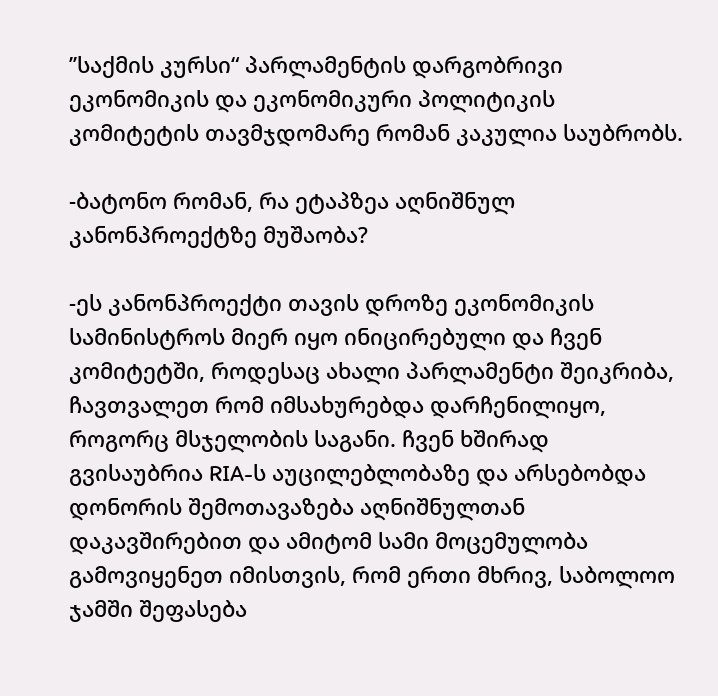’’საქმის კურსი“ პარლამენტის დარგობრივი ეკონომიკის და ეკონომიკური პოლიტიკის კომიტეტის თავმჯდომარე რომან კაკულია საუბრობს.

-ბატონო რომან, რა ეტაპზეა აღნიშნულ კანონპროექტზე მუშაობა?

-ეს კანონპროექტი თავის დროზე ეკონომიკის სამინისტროს მიერ იყო ინიცირებული და ჩვენ კომიტეტში, როდესაც ახალი პარლამენტი შეიკრიბა, ჩავთვალეთ რომ იმსახურებდა დარჩენილიყო, როგორც მსჯელობის საგანი. ჩვენ ხშირად გვისაუბრია RIA-ს აუცილებლობაზე და არსებობდა დონორის შემოთავაზება აღნიშნულთან დაკავშირებით და ამიტომ სამი მოცემულობა გამოვიყენეთ იმისთვის, რომ ერთი მხრივ, საბოლოო ჯამში შეფასება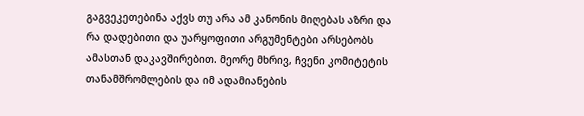გაგვეკეთებინა აქვს თუ არა ამ კანონის მიღებას აზრი და რა დადებითი და უარყოფითი არგუმენტები არსებობს ამასთან დაკავშირებით. მეორე მხრივ, ჩვენი კომიტეტის თანამშრომლების და იმ ადამიანების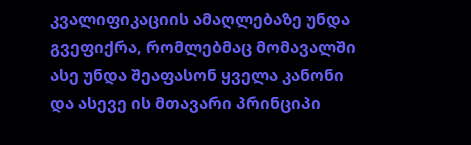კვალიფიკაციის ამაღლებაზე უნდა გვეფიქრა, რომლებმაც მომავალში ასე უნდა შეაფასონ ყველა კანონი და ასევე ის მთავარი პრინციპი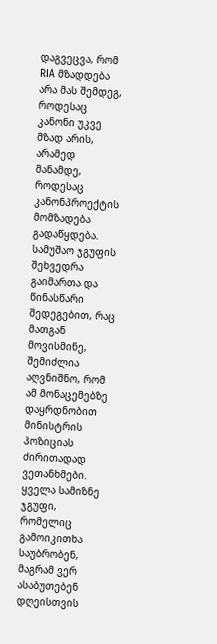დაგვეცვა, რომ RIA მზადდება არა მას შემდეგ, როდესაც კანონი უკვე მზად არის, არამედ მანამდე, როდესაც კანონპროექტის მომზადება გადაწყდება. სამუშაო ჯგუფის შეხვედრა გაიმართა და წინასწარი შედეგებით, რაც მათგან მოვისმინე, შემიძლია აღვნიშნო, რომ ამ მონაცემებზე დაყრდნობით მინისტრის პოზიციას ძირითადად ვეთანხმები. ყველა სამიზნე ჯგუფი, რომელიც გამოიკითხა საუბრობენ, მაგრამ ვერ ასაბუთებენ დღეისთვის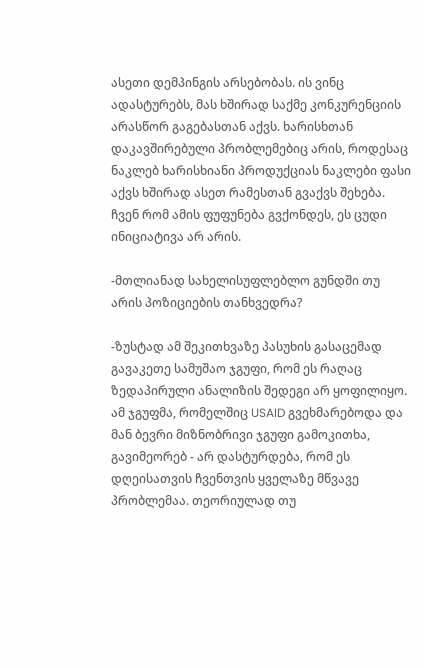ასეთი დემპინგის არსებობას. ის ვინც ადასტურებს, მას ხშირად საქმე კონკურენციის არასწორ გაგებასთან აქვს. ხარისხთან დაკავშირებული პრობლემებიც არის, როდესაც ნაკლებ ხარისხიანი პროდუქციას ნაკლები ფასი აქვს ხშირად ასეთ რამესთან გვაქვს შეხება. ჩვენ რომ ამის ფუფუნება გვქონდეს, ეს ცუდი ინიციატივა არ არის.

-მთლიანად სახელისუფლებლო გუნდში თუ არის პოზიციების თანხვედრა?

-ზუსტად ამ შეკითხვაზე პასუხის გასაცემად გავაკეთე სამუშაო ჯგუფი, რომ ეს რაღაც ზედაპირული ანალიზის შედეგი არ ყოფილიყო. ამ ჯგუფმა, რომელშიც USAID გვეხმარებოდა და მან ბევრი მიზნობრივი ჯგუფი გამოკითხა, გავიმეორებ - არ დასტურდება, რომ ეს დღეისათვის ჩვენთვის ყველაზე მწვავე პრობლემაა. თეორიულად თუ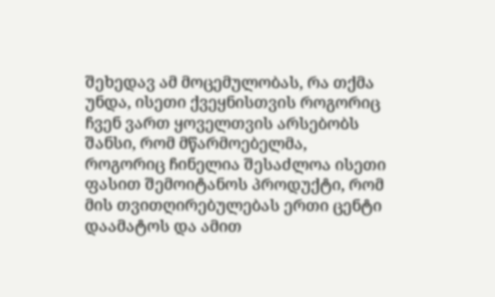შეხედავ ამ მოცემულობას, რა თქმა უნდა, ისეთი ქვეყნისთვის როგორიც ჩვენ ვართ ყოველთვის არსებობს შანსი, რომ მწარმოებელმა, როგორიც ჩინელია შესაძლოა ისეთი ფასით შემოიტანოს პროდუქტი, რომ მის თვითღირებულებას ერთი ცენტი დაამატოს და ამით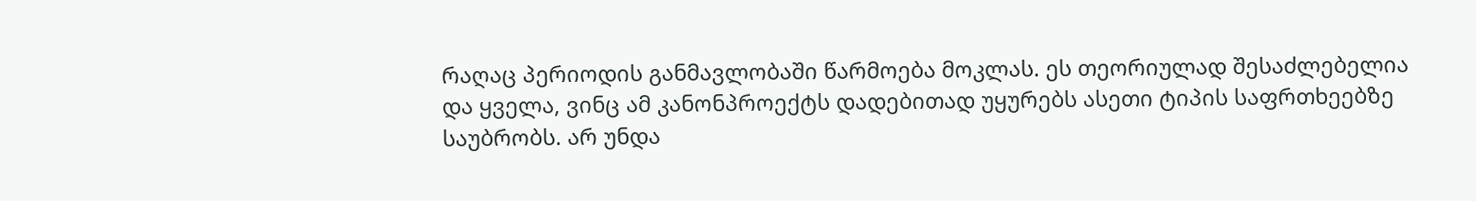რაღაც პერიოდის განმავლობაში წარმოება მოკლას. ეს თეორიულად შესაძლებელია და ყველა, ვინც ამ კანონპროექტს დადებითად უყურებს ასეთი ტიპის საფრთხეებზე საუბრობს. არ უნდა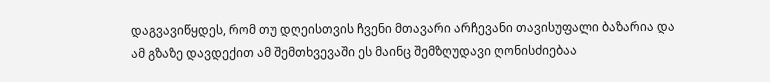დაგვავიწყდეს, რომ თუ დღეისთვის ჩვენი მთავარი არჩევანი თავისუფალი ბაზარია და ამ გზაზე დავდექით ამ შემთხვევაში ეს მაინც შემზღუდავი ღონისძიებაა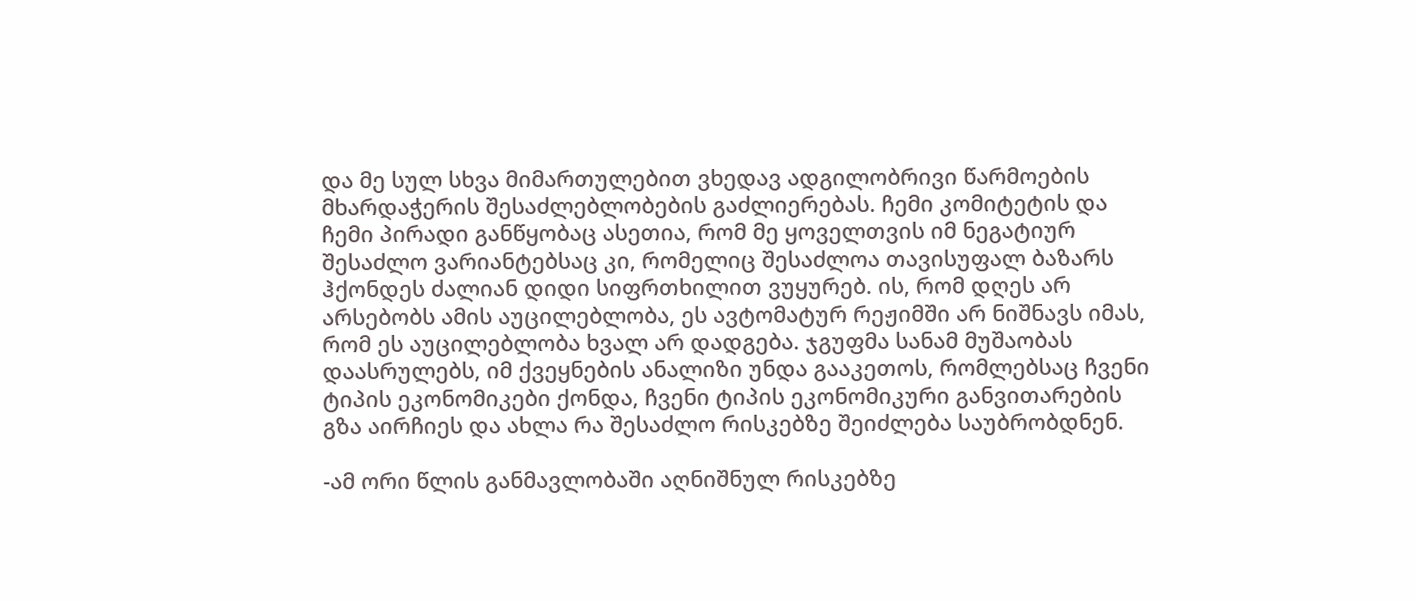და მე სულ სხვა მიმართულებით ვხედავ ადგილობრივი წარმოების მხარდაჭერის შესაძლებლობების გაძლიერებას. ჩემი კომიტეტის და ჩემი პირადი განწყობაც ასეთია, რომ მე ყოველთვის იმ ნეგატიურ შესაძლო ვარიანტებსაც კი, რომელიც შესაძლოა თავისუფალ ბაზარს ჰქონდეს ძალიან დიდი სიფრთხილით ვუყურებ. ის, რომ დღეს არ არსებობს ამის აუცილებლობა, ეს ავტომატურ რეჟიმში არ ნიშნავს იმას, რომ ეს აუცილებლობა ხვალ არ დადგება. ჯგუფმა სანამ მუშაობას დაასრულებს, იმ ქვეყნების ანალიზი უნდა გააკეთოს, რომლებსაც ჩვენი ტიპის ეკონომიკები ქონდა, ჩვენი ტიპის ეკონომიკური განვითარების გზა აირჩიეს და ახლა რა შესაძლო რისკებზე შეიძლება საუბრობდნენ.

-ამ ორი წლის განმავლობაში აღნიშნულ რისკებზე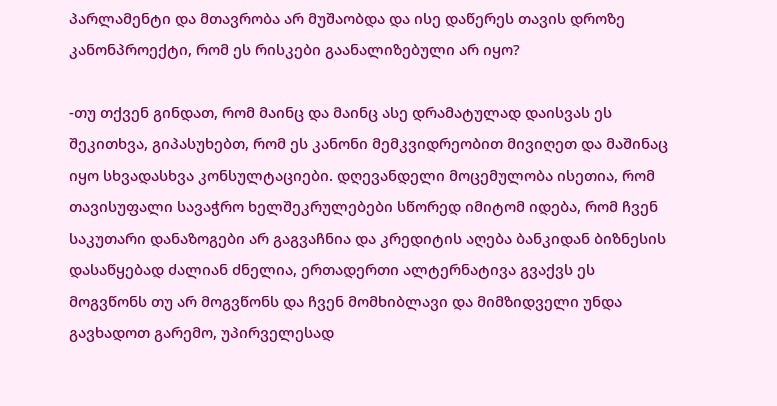პარლამენტი და მთავრობა არ მუშაობდა და ისე დაწერეს თავის დროზე კანონპროექტი, რომ ეს რისკები გაანალიზებული არ იყო?

-თუ თქვენ გინდათ, რომ მაინც და მაინც ასე დრამატულად დაისვას ეს შეკითხვა, გიპასუხებთ, რომ ეს კანონი მემკვიდრეობით მივიღეთ და მაშინაც იყო სხვადასხვა კონსულტაციები. დღევანდელი მოცემულობა ისეთია, რომ თავისუფალი სავაჭრო ხელშეკრულებები სწორედ იმიტომ იდება, რომ ჩვენ საკუთარი დანაზოგები არ გაგვაჩნია და კრედიტის აღება ბანკიდან ბიზნესის დასაწყებად ძალიან ძნელია, ერთადერთი ალტერნატივა გვაქვს ეს მოგვწონს თუ არ მოგვწონს და ჩვენ მომხიბლავი და მიმზიდველი უნდა გავხადოთ გარემო, უპირველესად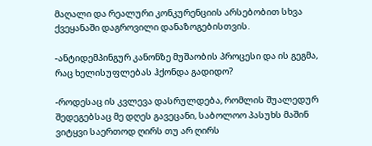მაღალი და რეალური კონკურენციის არსებობით სხვა ქვეყანაში დაგროვილი დანაზოგებისთვის.

-ანტიდემპინგურ კანონზე მუშაობის პროცესი და ის გეგმა, რაც ხელისუფლებას ჰქონდა გადიდო?

-როდესაც ის კვლევა დასრულდება, რომლის შუალედურ შედეგებსაც მე დღეს გავეცანი, საბოლოო პასუხს მაშინ ვიტყვი საერთოდ ღირს თუ არ ღირს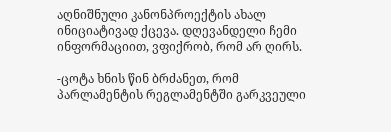აღნიშნული კანონპროექტის ახალ ინიციატივად ქცევა. დღევანდელი ჩემი ინფორმაციით, ვფიქრობ, რომ არ ღირს.

-ცოტა ხნის წინ ბრძანეთ, რომ პარლამენტის რეგლამენტში გარკვეული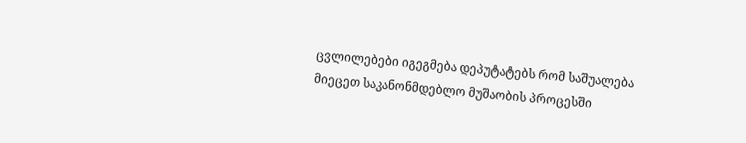ცვლილებები იგეგმება დეპუტატებს რომ საშუალება მიეცეთ საკანონმდებლო მუშაობის პროცესში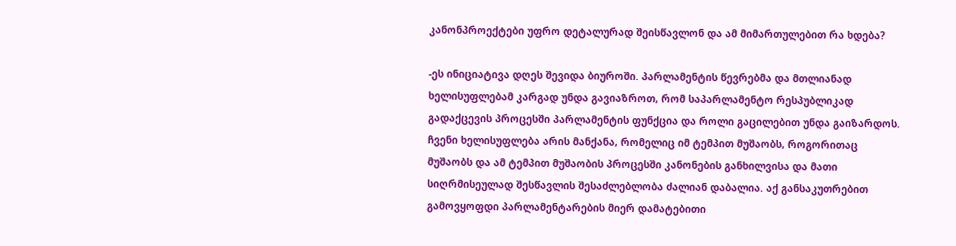კანონპროექტები უფრო დეტალურად შეისწავლონ და ამ მიმართულებით რა ხდება?

-ეს ინიციატივა დღეს შევიდა ბიუროში. პარლამენტის წევრებმა და მთლიანად ხელისუფლებამ კარგად უნდა გავიაზროთ, რომ საპარლამენტო რესპუბლიკად გადაქცევის პროცესში პარლამენტის ფუნქცია და როლი გაცილებით უნდა გაიზარდოს. ჩვენი ხელისუფლება არის მანქანა, რომელიც იმ ტემპით მუშაობს, როგორითაც მუშაობს და ამ ტემპით მუშაობის პროცესში კანონების განხილვისა და მათი სიღრმისეულად შესწავლის შესაძლებლობა ძალიან დაბალია. აქ განსაკუთრებით გამოვყოფდი პარლამენტარების მიერ დამატებითი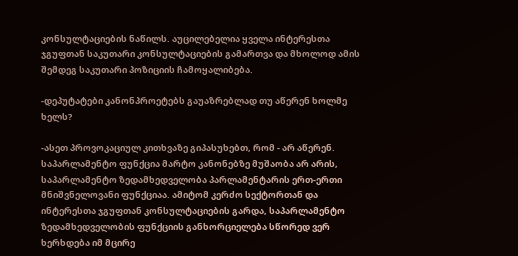კონსულტაციების ნაწილს. აუცილებელია ყველა ინტერესთა ჯგუფთან საკუთარი კონსულტაციების გამართვა და მხოლოდ ამის შემდეგ საკუთარი პოზიციის ჩამოყალიბება.

-დეპუტატები კანონპროეტებს გაუაზრებლად თუ აწერენ ხოლმე ხელს?

-ასეთ პროვოკაციულ კითხვაზე გიპასუხებთ, რომ - არ აწერენ. საპარლამენტო ფუნქცია მარტო კანონებზე მუშაობა არ არის, საპარლამენტო ზედამხედველობა პარლამენტარის ერთ-ერთი მნიშვნელოვანი ფუნქციაა. ამიტომ კერძო სექტორთან და ინტერესთა ჯგუფთან კონსულტაციების გარდა, საპარლამენტო ზედამხედველობის ფუნქციის განხორციელება სწორედ ვერ ხერხდება იმ მცირე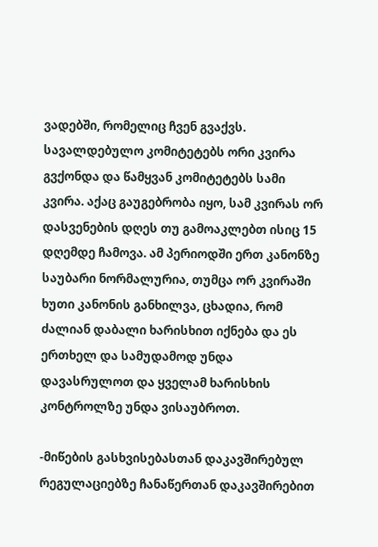ვადებში, რომელიც ჩვენ გვაქვს. სავალდებულო კომიტეტებს ორი კვირა გვქონდა და წამყვან კომიტეტებს სამი კვირა. აქაც გაუგებრობა იყო, სამ კვირას ორ დასვენების დღეს თუ გამოაკლებთ ისიც 15 დღემდე ჩამოვა. ამ პერიოდში ერთ კანონზე საუბარი ნორმალურია, თუმცა ორ კვირაში ხუთი კანონის განხილვა, ცხადია, რომ ძალიან დაბალი ხარისხით იქნება და ეს ერთხელ და სამუდამოდ უნდა დავასრულოთ და ყველამ ხარისხის კონტროლზე უნდა ვისაუბროთ.

-მიწების გასხვისებასთან დაკავშირებულ რეგულაციებზე ჩანაწერთან დაკავშირებით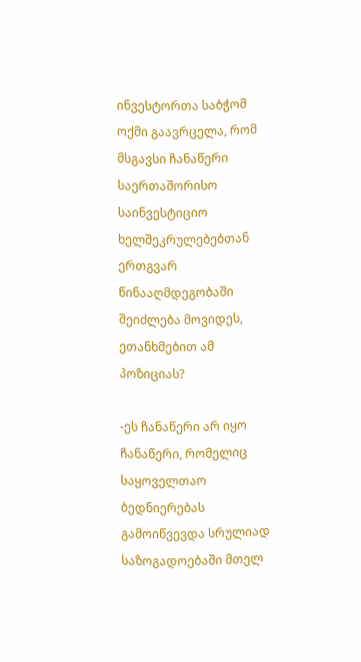ინვესტორთა საბჭომ ოქმი გაავრცელა, რომ მსგავსი ჩანაწერი საერთაშორისო საინვესტიციო ხელშეკრულებებთან ერთგვარ წინააღმდეგობაში შეიძლება მოვიდეს, ეთანხმებით ამ პოზიციას?

-ეს ჩანაწერი არ იყო ჩანაწერი, რომელიც საყოველთაო ბედნიერებას გამოიწვევდა სრულიად საზოგადოებაში მთელ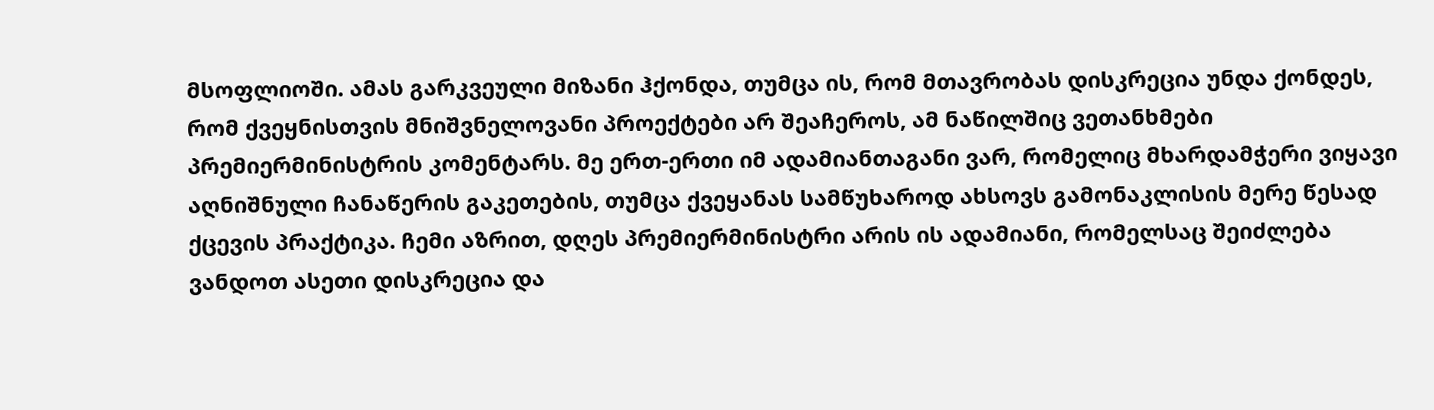მსოფლიოში. ამას გარკვეული მიზანი ჰქონდა, თუმცა ის, რომ მთავრობას დისკრეცია უნდა ქონდეს, რომ ქვეყნისთვის მნიშვნელოვანი პროექტები არ შეაჩეროს, ამ ნაწილშიც ვეთანხმები პრემიერმინისტრის კომენტარს. მე ერთ-ერთი იმ ადამიანთაგანი ვარ, რომელიც მხარდამჭერი ვიყავი აღნიშნული ჩანაწერის გაკეთების, თუმცა ქვეყანას სამწუხაროდ ახსოვს გამონაკლისის მერე წესად ქცევის პრაქტიკა. ჩემი აზრით, დღეს პრემიერმინისტრი არის ის ადამიანი, რომელსაც შეიძლება ვანდოთ ასეთი დისკრეცია და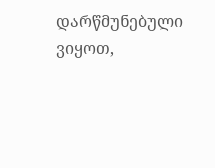დარწმუნებული ვიყოთ,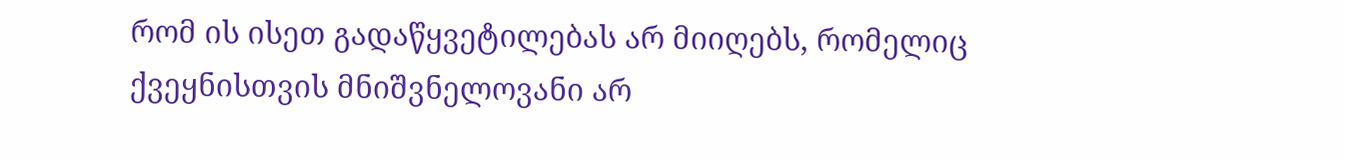რომ ის ისეთ გადაწყვეტილებას არ მიიღებს, რომელიც ქვეყნისთვის მნიშვნელოვანი არ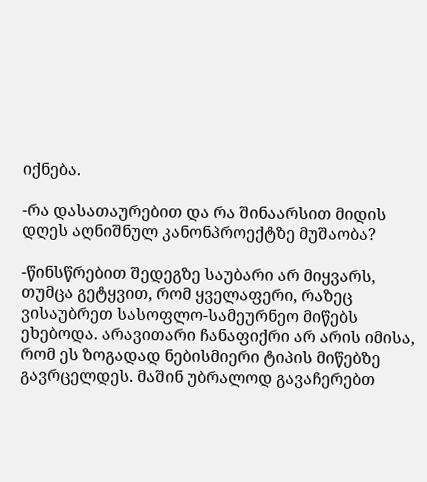იქნება.

-რა დასათაურებით და რა შინაარსით მიდის დღეს აღნიშნულ კანონპროექტზე მუშაობა?

-წინსწრებით შედეგზე საუბარი არ მიყვარს, თუმცა გეტყვით, რომ ყველაფერი, რაზეც ვისაუბრეთ სასოფლო-სამეურნეო მიწებს ეხებოდა. არავითარი ჩანაფიქრი არ არის იმისა, რომ ეს ზოგადად ნებისმიერი ტიპის მიწებზე გავრცელდეს. მაშინ უბრალოდ გავაჩერებთ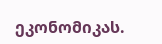ეკონომიკას.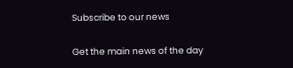Subscribe to our news

Get the main news of the day